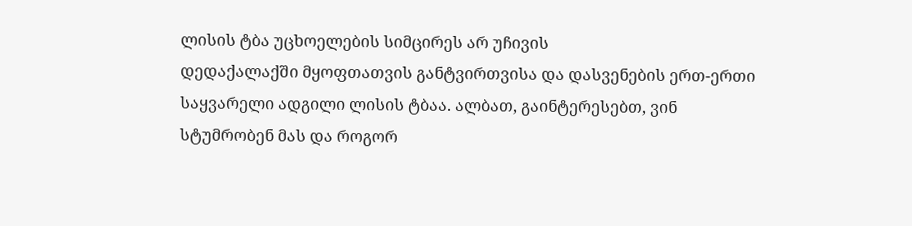ლისის ტბა უცხოელების სიმცირეს არ უჩივის
დედაქალაქში მყოფთათვის განტვირთვისა და დასვენების ერთ-ერთი საყვარელი ადგილი ლისის ტბაა. ალბათ, გაინტერესებთ, ვინ სტუმრობენ მას და როგორ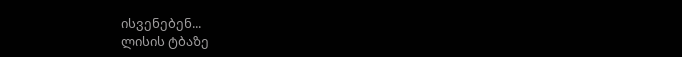ისვენებენ...
ლისის ტბაზე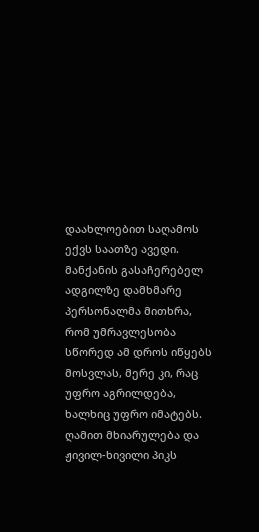დაახლოებით საღამოს ექვს საათზე ავედი. მანქანის გასაჩერებელ ადგილზე დამხმარე პერსონალმა მითხრა, რომ უმრავლესობა სწორედ ამ დროს იწყებს მოსვლას, მერე კი, რაც უფრო აგრილდება, ხალხიც უფრო იმატებს. ღამით მხიარულება და ჟივილ-ხივილი პიკს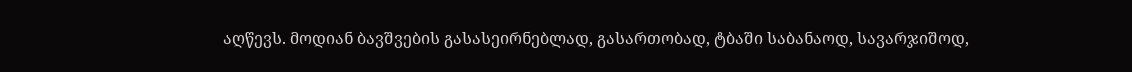აღწევს. მოდიან ბავშვების გასასეირნებლად, გასართობად, ტბაში საბანაოდ, სავარჯიშოდ,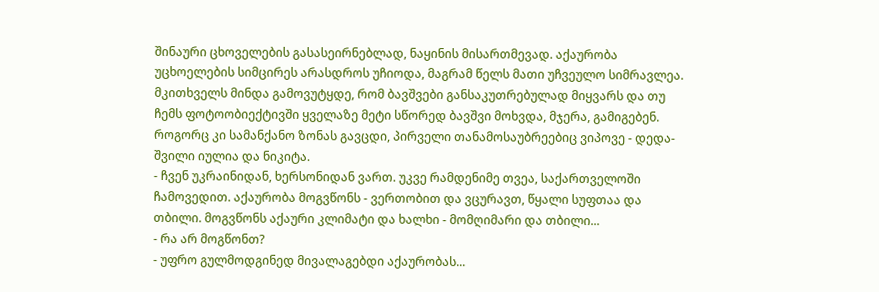შინაური ცხოველების გასასეირნებლად, ნაყინის მისართმევად. აქაურობა უცხოელების სიმცირეს არასდროს უჩიოდა, მაგრამ წელს მათი უჩვეულო სიმრავლეა.
მკითხველს მინდა გამოვუტყდე, რომ ბავშვები განსაკუთრებულად მიყვარს და თუ ჩემს ფოტოობიექტივში ყველაზე მეტი სწორედ ბავშვი მოხვდა, მჯერა, გამიგებენ.
როგორც კი სამანქანო ზონას გავცდი, პირველი თანამოსაუბრეებიც ვიპოვე - დედა-შვილი იულია და ნიკიტა.
- ჩვენ უკრაინიდან, ხერსონიდან ვართ. უკვე რამდენიმე თვეა, საქართველოში ჩამოვედით. აქაურობა მოგვწონს - ვერთობით და ვცურავთ, წყალი სუფთაა და თბილი. მოგვწონს აქაური კლიმატი და ხალხი - მომღიმარი და თბილი...
- რა არ მოგწონთ?
- უფრო გულმოდგინედ მივალაგებდი აქაურობას...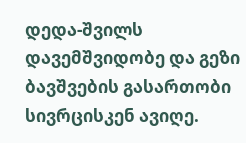დედა-შვილს დავემშვიდობე და გეზი ბავშვების გასართობი სივრცისკენ ავიღე.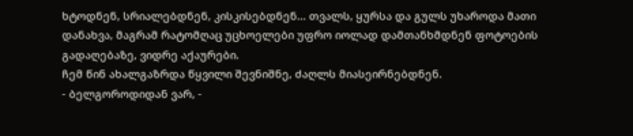ხტოდნენ, სრიალებდნენ, კისკისებდნენ... თვალს, ყურსა და გულს უხაროდა მათი დანახვა, მაგრამ რატომღაც უცხოელები უფრო იოლად დამთანხმდნენ ფოტოების გადაღებაზე, ვიდრე აქაურები.
ჩემ წინ ახალგაზრდა წყვილი შევნიშნე, ძაღლს მიასეირნებდნენ.
- ბელგოროდიდან ვარ, -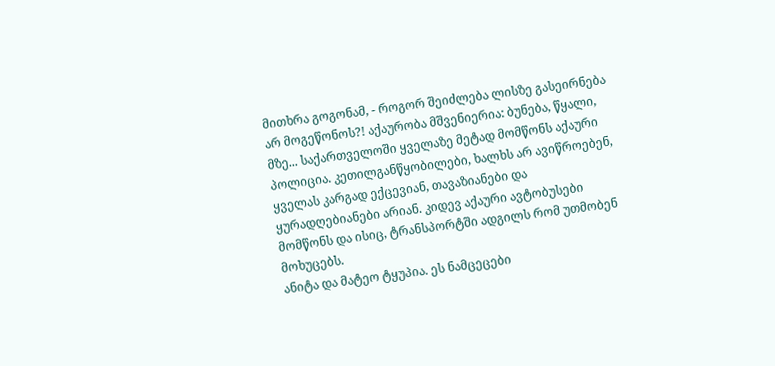მითხრა გოგონამ, - როგორ შეიძლება ლისზე გასეირნება არ მოგეწონოს?! აქაურობა მშვენიერია: ბუნება, წყალი, მზე... საქართველოში ყველაზე მეტად მომწონს აქაური პოლიცია. კეთილგანწყობილები, ხალხს არ ავიწროებენ, ყველას კარგად ექცევიან, თავაზიანები და ყურადღებიანები არიან. კიდევ აქაური ავტობუსები მომწონს და ისიც, ტრანსპორტში ადგილს რომ უთმობენ მოხუცებს.
ანიტა და მატეო ტყუპია. ეს ნამცეცები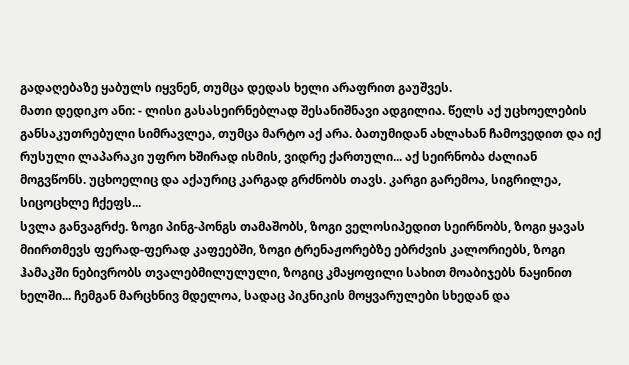გადაღებაზე ყაბულს იყვნენ, თუმცა დედას ხელი არაფრით გაუშვეს.
მათი დედიკო ანი: - ლისი გასასეირნებლად შესანიშნავი ადგილია. წელს აქ უცხოელების განსაკუთრებული სიმრავლეა, თუმცა მარტო აქ არა. ბათუმიდან ახლახან ჩამოვედით და იქ რუსული ლაპარაკი უფრო ხშირად ისმის, ვიდრე ქართული... აქ სეირნობა ძალიან მოგვწონს. უცხოელიც და აქაურიც კარგად გრძნობს თავს. კარგი გარემოა, სიგრილეა, სიცოცხლე ჩქეფს...
სვლა განვაგრძე. ზოგი პინგ-პონგს თამაშობს, ზოგი ველოსიპედით სეირნობს, ზოგი ყავას მიირთმევს ფერად-ფერად კაფეებში, ზოგი ტრენაჟორებზე ებრძვის კალორიებს, ზოგი ჰამაკში ნებივრობს თვალებმილულული, ზოგიც კმაყოფილი სახით მოაბიჯებს ნაყინით ხელში... ჩემგან მარცხნივ მდელოა, სადაც პიკნიკის მოყვარულები სხედან და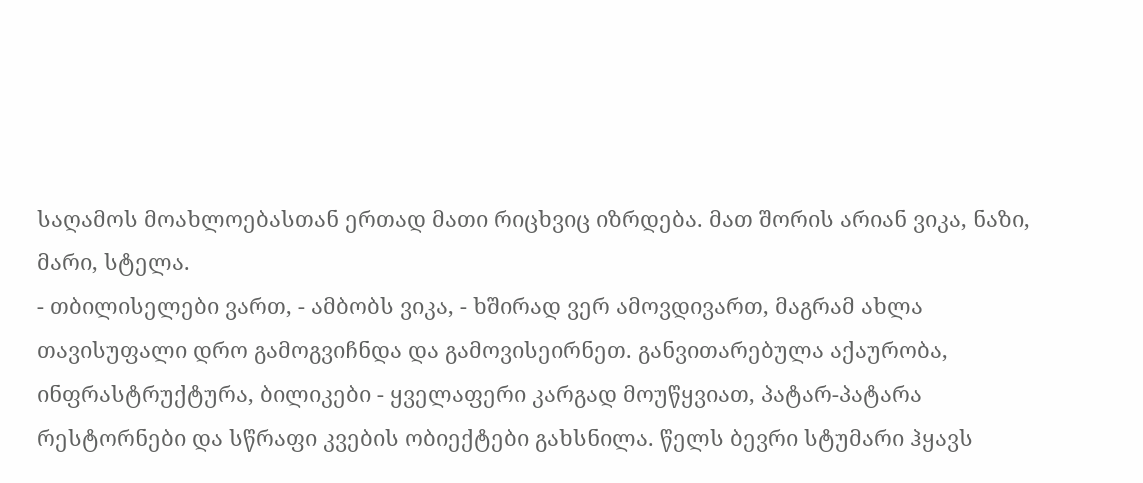საღამოს მოახლოებასთან ერთად მათი რიცხვიც იზრდება. მათ შორის არიან ვიკა, ნაზი, მარი, სტელა.
- თბილისელები ვართ, - ამბობს ვიკა, - ხშირად ვერ ამოვდივართ, მაგრამ ახლა თავისუფალი დრო გამოგვიჩნდა და გამოვისეირნეთ. განვითარებულა აქაურობა, ინფრასტრუქტურა, ბილიკები - ყველაფერი კარგად მოუწყვიათ, პატარ-პატარა რესტორნები და სწრაფი კვების ობიექტები გახსნილა. წელს ბევრი სტუმარი ჰყავს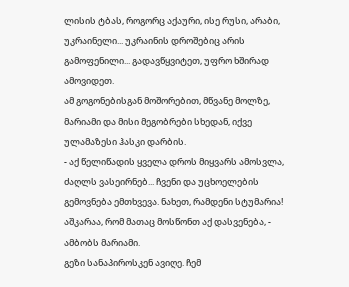ლისის ტბას, როგორც აქაური, ისე რუსი, არაბი, უკრაინელი... უკრაინის დროშებიც არის გამოფენილი... გადავწყვიტეთ, უფრო ხშირად ამოვიდეთ.
ამ გოგონებისგან მოშორებით, მწვანე მოლზე, მარიამი და მისი მეგობრები სხედან, იქვე ულამაზესი ჰასკი დარბის.
- აქ წელიწადის ყველა დროს მიყვარს ამოსვლა, ძაღლს ვასეირნებ... ჩვენი და უცხოელების გემოვნება ემთხვევა. ნახეთ, რამდენი სტუმარია! აშკარაა, რომ მათაც მოსწონთ აქ დასვენება, - ამბობს მარიამი.
გეზი სანაპიროსკენ ავიღე. ჩემ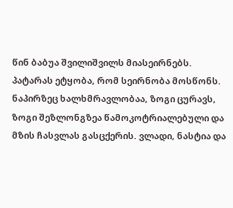წინ ბაბუა შვილიშვილს მიასეირნებს. პატარას ეტყობა, რომ სეირნობა მოსწონს. ნაპირზეც ხალხმრავლობაა, ზოგი ცურავს, ზოგი შეზლონგზეა წამოკოტრიალებული და მზის ჩასვლას გასცქერის. ვლადი, ნასტია და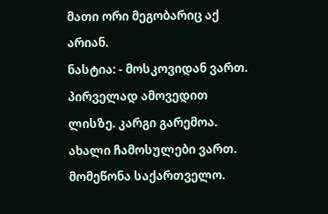მათი ორი მეგობარიც აქ არიან.
ნასტია: - მოსკოვიდან ვართ. პირველად ამოვედით ლისზე. კარგი გარემოა. ახალი ჩამოსულები ვართ. მომეწონა საქართველო.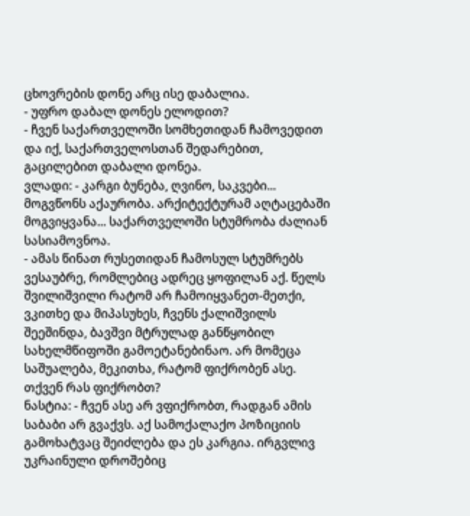ცხოვრების დონე არც ისე დაბალია.
- უფრო დაბალ დონეს ელოდით?
- ჩვენ საქართველოში სომხეთიდან ჩამოვედით და იქ, საქართველოსთან შედარებით, გაცილებით დაბალი დონეა.
ვლადი: - კარგი ბუნება, ღვინო, საკვები... მოგვწონს აქაურობა. არქიტექტურამ აღტაცებაში მოგვიყვანა... საქართველოში სტუმრობა ძალიან სასიამოვნოა.
- ამას წინათ რუსეთიდან ჩამოსულ სტუმრებს ვესაუბრე, რომლებიც ადრეც ყოფილან აქ. წელს შვილიშვილი რატომ არ ჩამოიყვანეთ-მეთქი, ვკითხე და მიპასუხეს, ჩვენს ქალიშვილს შეეშინდა, ბავშვი მტრულად განწყობილ სახელმწიფოში გამოეტანებინაო. არ მომეცა საშუალება, მეკითხა, რატომ ფიქრობენ ასე. თქვენ რას ფიქრობთ?
ნასტია: - ჩვენ ასე არ ვფიქრობთ, რადგან ამის საბაბი არ გვაქვს. აქ სამოქალაქო პოზიციის გამოხატვაც შეიძლება და ეს კარგია. ირგვლივ უკრაინული დროშებიც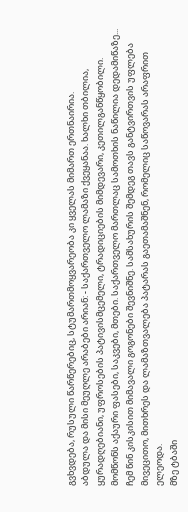გვხვდება, რუსული წარწერებიც, სტუმართმოყვარეობა კი ყველას მიმართ ერთნაირია.
აბდულა და მისი მეუღლე არაბები არიან: - საქართველო ლამაზი ქვეყანაა. ხალხი თბილია, ყურადღებიანი, უფროსების პატივისმცემელი, ტრადიციების მიმდევარი, კეთილგანწყობილი. მომწონს აქაური ფასები, საკვები, მთები. საქართველო მართლაც სამოთხის ნაწილია დედამიწაზე...
ჩემ წინ კისკისით მიმავალი გოგონები შევნიშნე. სამსახურის შემდეგ თავს განტვირთვის უფლება მივეცითო, მითხრეს და ლამაზთვალება პატარას გაეთამაშნენ, რომელიც საწოვარას არაფრით ელეოდა.
მზე ტბაში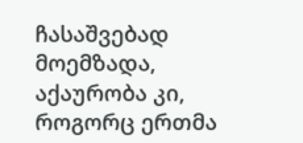ჩასაშვებად მოემზადა, აქაურობა კი, როგორც ერთმა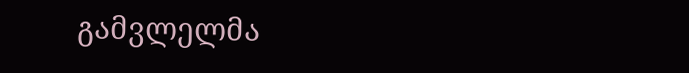გამვლელმა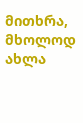მითხრა, მხოლოდ ახლა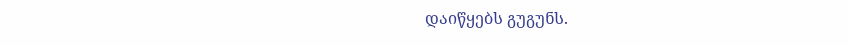დაიწყებს გუგუნს.